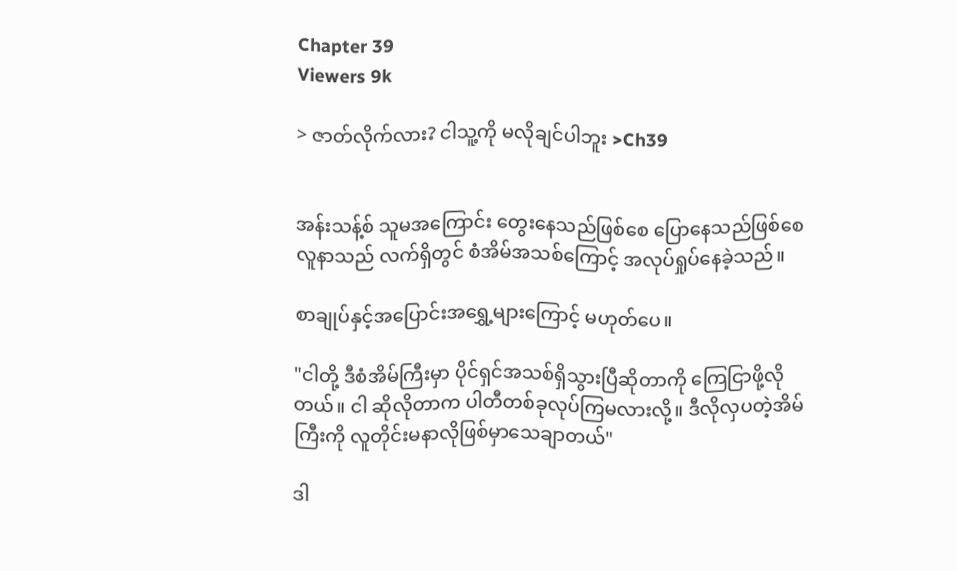Chapter 39
Viewers 9k

> ဇာတ်လိုက်လား? ငါသူ့ကို မလိုချင်ပါဘူး >Ch39


အန်းသန့်စ် သူမအကြောင်း တွေးနေသည်ဖြစ်စေ ပြောနေသည်ဖြစ်စေ လူနာသည် လက်ရှိတွင် စံအိမ်အသစ်ကြောင့် အလုပ်ရှုပ်နေခဲ့သည်။

စာချုပ်နှင့်အပြောင်းအရွှေ့များကြောင့် မဟုတ်ပေ။

"ငါတို့ ဒီစံအိမ်ကြီးမှာ ပိုင်ရှင်အသစ်ရှိသွားပြီဆိုတာကို ကြေငြာဖို့လိုတယ်။ ငါ ဆိုလိုတာက ပါတီတစ်ခုလုပ်ကြမလားလို့။ ဒီလိုလှပတဲ့အိမ်ကြီးကို လူတိုင်းမနာလိုဖြစ်မှာသေချာတယ်"

ဒါ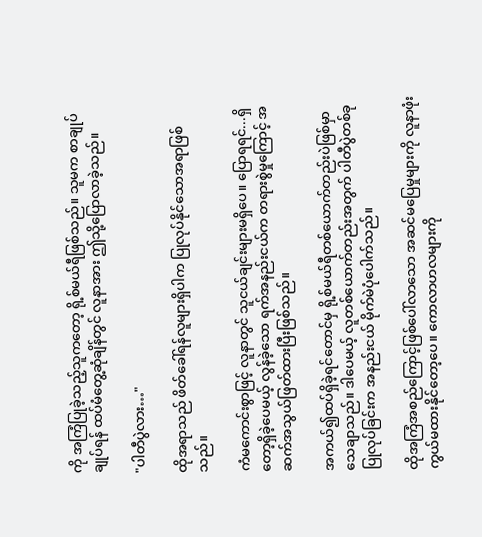ကို အကြံပြုခဲ့သည့်သူကတော့ ရို့စ်မယ်ရီဖြစ်သည်။ သူမက စာချုပ်ချုပ်ရန် ထပ်မံတွေ့ဆုံချိန်တွင် လူနာအား ဤသို့ပြောလာခဲ့သည်။

"ပါတီပွဲလား…"

ထိုအရာသည် ဖိတ်ခေါ်ရန်လူများရှိပါက ပြုလုပ်နိုင်သောအရာဖြစ်သည်။

ကံမကောင်းစွာဖြင့် လူနာတွင် သူငယ်ချင်းများမရှိပေ။ ပြောရရင်...ရှိတော့ရှိခဲ့ပေမယ့် လွန်ခဲ့သော ရက်အနည်းငယ်က တရားစွဲမှုကြောင့် အဆက်အသွယ်ဖြတ်ထားပြီးဖြစ်သည်။

အကယ်၍ထပ်ရှိခဲ့ရင်တောင်မှ ရို့စ်မယ်ရီတစ်ယောက်တည်းပဲဖြစ်မှာသေချာသည်။ ဒါပေမယ့် လူတစ်ယောက်တည်းအတွက် ပါတီပွဲတစ်ခု ပြုလုပ်ခြင်းက အနည်းငယ် မိုက်မဲပုံပေါက်သည်။

ထိုအကြံအစည်ကြောင့်ဖြစ်ပေါ်လာသော အဆင်မပြေမှုများကို လူနာဖုံးကွယ်မထားနိုင်တော့ပေ။ ကောလာဟလများကို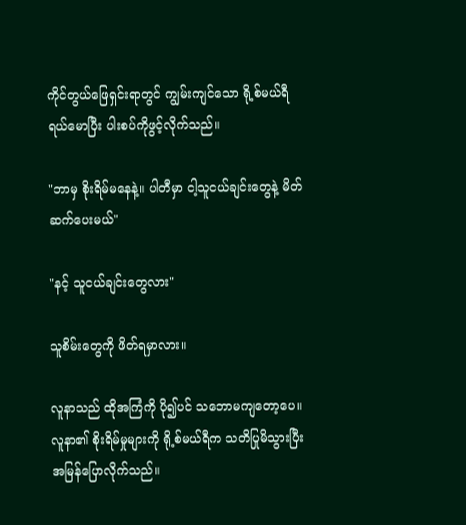ကိုင်တွယ်ဖြေရှင်းရာတွင် ကျွမ်းကျင်သော ရို့စ်မယ်ရီ ရယ်မောပြီး ပါးစပ်ကိုဖွင့်လိုက်သည်။

"ဘာမှ စိုးရိမ်မနေနဲ့။ ပါတီမှာ ငါ့သူငယ်ချင်းတွေနဲ့ မိတ်ဆက်ပေးမယ်"

"နင့် သူငယ်ချင်းတွေလား"

သူစိမ်းတွေကို ဖိတ်ရမှာလား။

လူနာသည် ထိုအကြံကို ပို၍ပင် သဘောမကျတော့ပေ။ လူနာ၏ စိုးရိမ်မှုများကို ရို့စ်မယ်ရီက သတိပြုမိသွားပြီး အမြန်ပြောလိုက်သည်။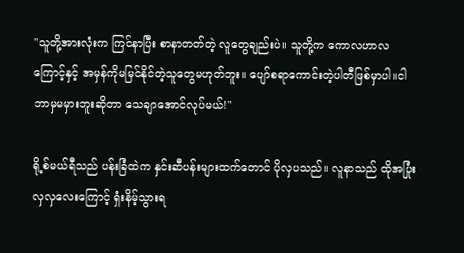"သူတို့အားလုံးက ကြင်နာပြီး စာနာတတ်တဲ့ လူတွေချည်းပဲ။ သူတို့က ကောလဟာလကြောင့်နှင့် အမှန်ကိုမမြင်နိုင်တဲ့သူတွေမဟုတ်ဘူး။ ပျော်စရာကောင်းတဲ့ပါတီဖြစ်မှာပါ။ငါ ဘာမှမမှားဘူးဆိုတာ သေချာအောင်လုပ်မယ်!"

ရို့စ်မယ်ရီသည် ပန်းခြံထဲက နှင်းဆီပန်းများထက်တောင် ပိုလှပသည်။ လူနာသည် ထိုအပြုံးလှလှလေးကြောင့် ရှံးနိမ့်သွားရ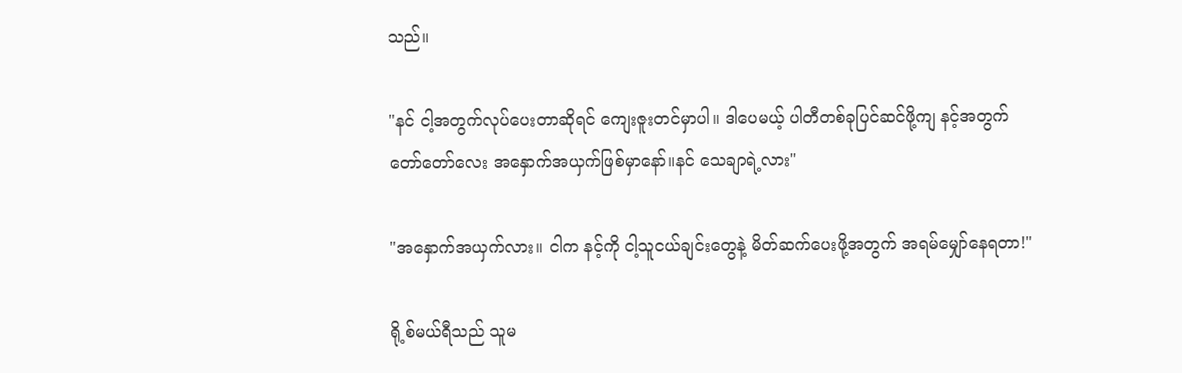သည်။

"နင် ငါ့အတွက်လုပ်ပေးတာဆိုရင် ကျေးဇူးတင်မှာပါ။ ဒါပေမယ့် ပါတီတစ်ခုပြင်ဆင်ဖို့ကျ နင့်အတွက် တော်တော်လေး အနှောက်အယှက်ဖြစ်မှာနော်။နင် သေချာရဲ့လား"

"အနှောက်အယှက်လား။ ငါက နင့်ကို ငါ့သူငယ်ချင်းတွေနဲ့ မိတ်ဆက်ပေးဖို့အတွက် အရမ်မျှော်နေရတာ!"

ရို့စ်မယ်ရီသည် သူမ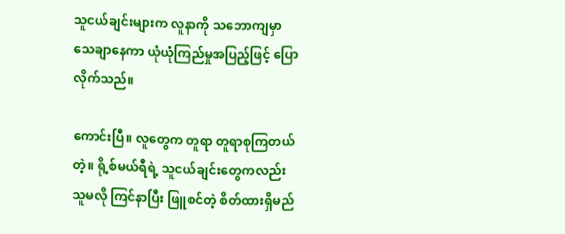သူငယ်ချင်းများက လူနာကို သဘောကျမှာသေချာနေကာ ယုံယုံကြည်မှုအပြည့်ဖြင့် ပြောလိုက်သည်။

ကောင်းပြီ။ လူတွေက တူရာ တူရာစုကြတယ်တဲ့။ ရို့စ်မယ်ရီရဲ့ သူငယ်ချင်းတွေကလည်း သူမလို ကြင်နာပြီး ဖြူစင်တဲ့ စိတ်ထားရှိမည်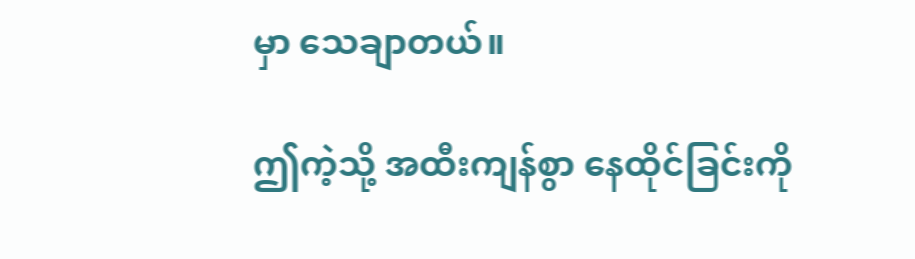မှာ သေချာတယ်။

ဤကဲ့သို့ အထီးကျန်စွာ နေထိုင်ခြင်းကို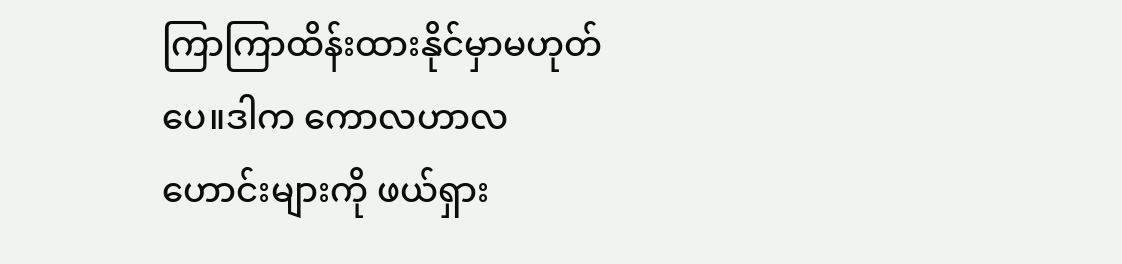ကြာကြာထိန်းထားနိုင်မှာမဟုတ်ပေ။ဒါက ကောလဟာလဟောင်းများကို ဖယ်ရှား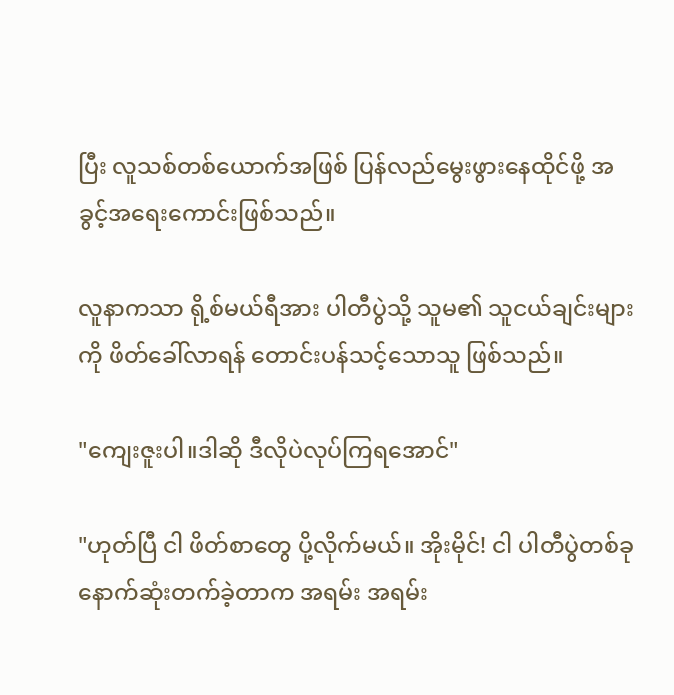ပြီး လူသစ်တစ်ယောက်အဖြစ် ပြန်လည်မွေးဖွားနေထိုင်ဖို့ အခွင့်အရေးကောင်းဖြစ်သည်။

လူနာကသာ ရို့စ်မယ်ရီအား ပါတီပွဲသို့ သူမ၏ သူငယ်ချင်းများကို ဖိတ်ခေါ်လာရန် တောင်းပန်သင့်သောသူ ဖြစ်သည်။

"ကျေးဇူးပါ။ဒါဆို ဒီလိုပဲလုပ်ကြရအောင်"

"ဟုတ်ပြီ ငါ ဖိတ်စာတွေ ပို့လိုက်မယ်။ အိုးမိုင်! ငါ ပါတီပွဲတစ်ခု နောက်ဆုံးတက်ခဲ့တာက အရမ်း အရမ်း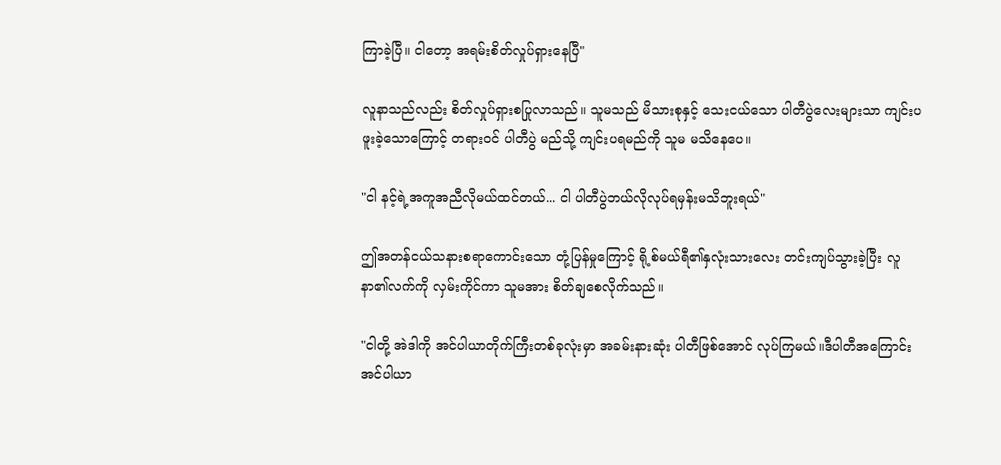ကြာခဲ့ပြီ။ ငါတော့ အရမ်းစိတ်လှုပ်ရှားနေပြီ"

လူနာသည်လည်း စိတ်လှုပ်ရှားစပြုလာသည်။ သူမသည် မိသားစုနှင့် သေးငယ်သော ပါတီပွဲလေးများသာ ကျင်းပဖူးခဲ့သောကြောင့် တရားဝင် ပါတီပွဲ မည်သို့ ကျင်းပရမည်ကို သူမ မသိနေပေ။

"ငါ နင့်ရဲ့အကူအညီလိုမယ်ထင်တယ်... ငါ ပါတီပွဲဘယ်လိုလုပ်ရမှန်းမသိဘူးရယ်"

ဤအတန်ငယ်သနားစရာကောင်းသော တုံ့ပြန်မှုကြောင့် ရို့စ်မယ်ရီ၏နှလုံးသားလေး တင်းကျပ်သွားခဲ့ပြီး လူနာ၏လက်ကို လှမ်းကိုင်ကာ သူမအား စိတ်ချစေလိုက်သည်။

"ငါတို့ အဲဒါကို အင်ပါယာတိုက်ကြီးတစ်ခုလုံးမှာ အခမ်းနားဆုံး ပါတီဖြစ်အောင် လုပ်ကြမယ်။ဒီပါတီအကြောင်း အင်ပါယာ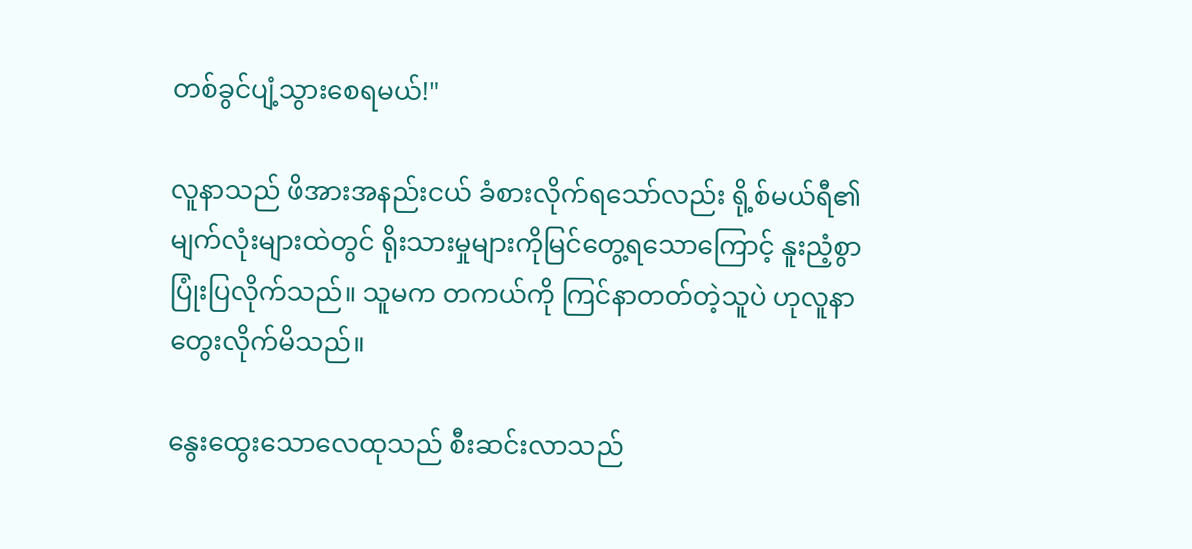တစ်ခွင်ပျံ့သွားစေရမယ်!"

လူနာသည် ဖိအားအနည်းငယ် ခံစားလိုက်ရသော်လည်း ရို့စ်မယ်ရီ၏မျက်လုံးများထဲတွင် ရိုးသားမှုများကိုမြင်တွေ့ရသောကြောင့် နူးညံ့စွာပြုံးပြလိုက်သည်။ သူမက တကယ်ကို ကြင်နာတတ်တဲ့သူပဲ ဟုလူနာတွေးလိုက်မိသည်။

နွေးထွေးသောလေထုသည် စီးဆင်းလာသည်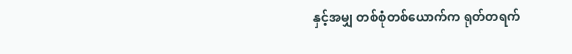နှင့်အမျှ တစ်စုံတစ်ယောက်က ရုတ်တရက်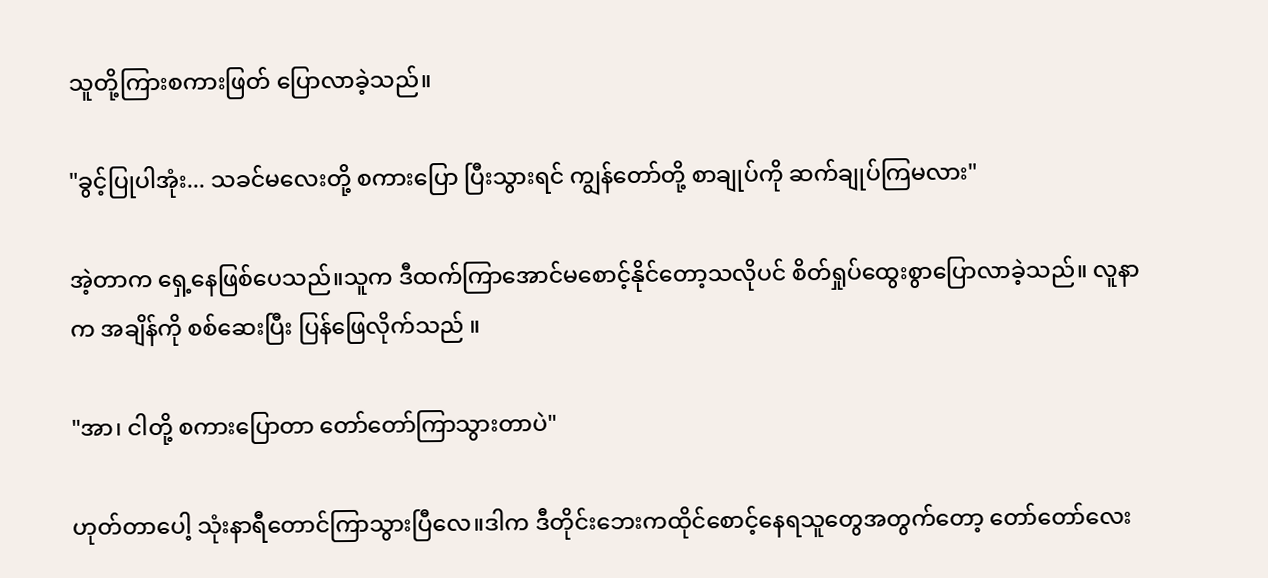သူတို့ကြားစကားဖြတ် ပြောလာခဲ့သည်။

"ခွင့်ပြုပါအုံး... သခင်မလေးတို့ စကားပြော ပြီးသွားရင် ကျွန်တော်တို့ စာချုပ်ကို ဆက်ချုပ်ကြမလား"

အဲ့တာက ရှေ့နေဖြစ်ပေသည်။သူက ဒီထက်ကြာအောင်မစောင့်နိုင်တော့သလိုပင် စိတ်ရှုပ်ထွေးစွာပြောလာခဲ့သည်။ လူနာက အချိန်ကို စစ်ဆေးပြီး ပြန်ဖြေလိုက်သည် ။

"အာ၊ ငါတို့ စကားပြောတာ တော်တော်ကြာသွားတာပဲ"

ဟုတ်တာပေါ့ သုံးနာရီတောင်ကြာသွားပြီလေ။ဒါက ဒီတိုင်းဘေးကထိုင်စောင့်နေရသူတွေအတွက်တော့ တော်တော်လေး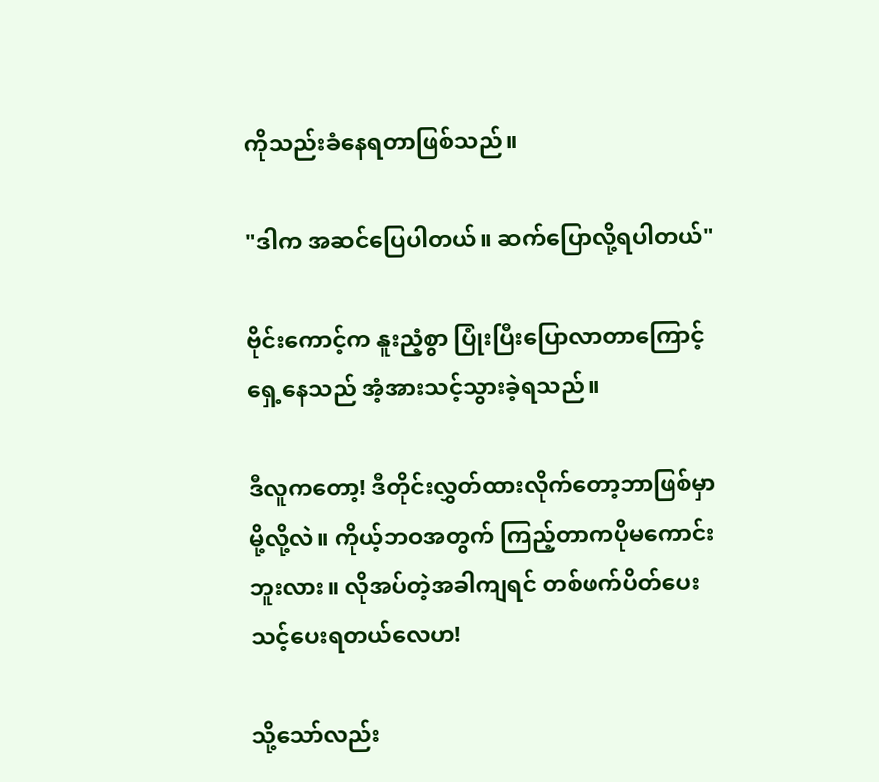ကိုသည်းခံနေရတာဖြစ်သည်။

"ဒါက အဆင်ပြေပါတယ်။ ဆက်ပြောလို့ရပါတယ်"

ဗိုင်းကောင့်က နူးညံ့စွာ ပြုံးပြီးပြောလာတာကြောင့် ရှေ့နေသည် အံ့အားသင့်သွားခဲ့ရသည်။

ဒီလူကတော့! ဒီတိုင်းလွှတ်ထားလိုက်တော့ဘာဖြစ်မှာမို့လို့လဲ။ ကိုယ့်ဘဝအတွက် ကြည့်တာကပိုမကောင်းဘူးလား။ လိုအပ်တဲ့အခါကျရင် တစ်ဖက်ပိတ်ပေးသင့်ပေးရတယ်လေဟ!

သို့သော်လည်း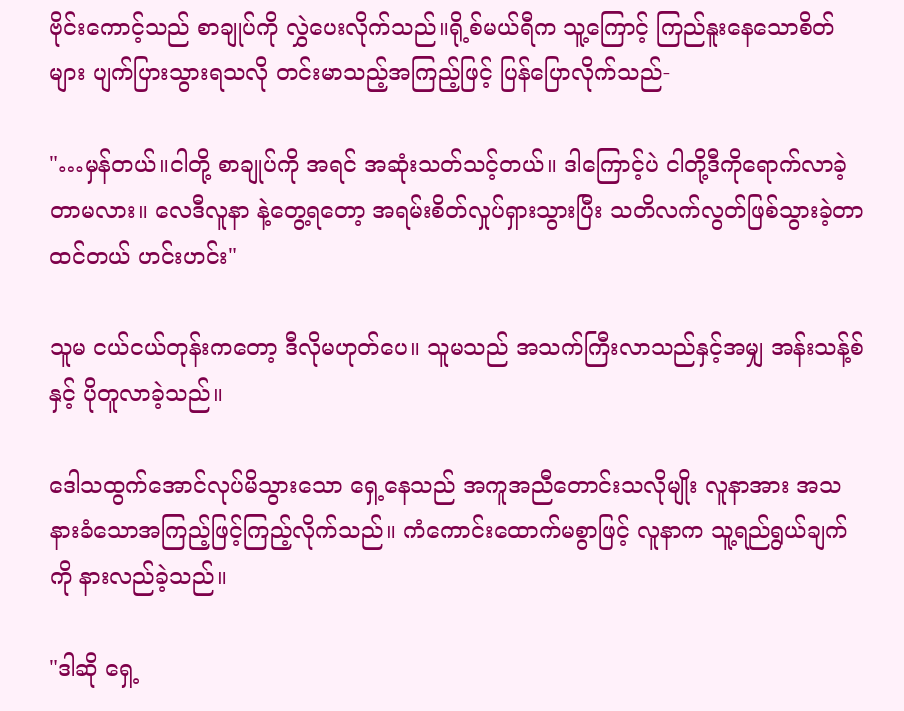ဗိုင်းကောင့်သည် စာချုပ်ကို လွှဲပေးလိုက်သည်။ရို့စ်မယ်ရီက သူ့ကြောင့် ကြည်နူးနေသောစိတ်များ ပျက်ပြားသွားရသလို တင်းမာသည့်အကြည့်ဖြင့် ပြန်ပြောလိုက်သည်-

"…မှန်တယ်။ငါတို့ စာချုပ်ကို အရင် အဆုံးသတ်သင့်တယ်။ ဒါကြောင့်ပဲ ငါတို့ဒီကိုရောက်လာခဲ့တာမလား။ လေဒီလူနာ နဲ့တွေ့ရတော့ အရမ်းစိတ်လှုပ်ရှားသွားပြီး သတိလက်လွတ်ဖြစ်သွားခဲ့တာထင်တယ် ဟင်းဟင်း"

သူမ ငယ်ငယ်တုန်းကတော့ ဒီလိုမဟုတ်ပေ။ သူမသည် အသက်ကြီးလာသည်နှင့်အမျှ အန်းသန့်စ်နှင့် ပိုတူလာခဲ့သည်။

ဒေါသထွက်အောင်လုပ်မိသွားသော ရှေ့နေသည် အကူအညီတောင်းသလိုမျိုး လူနာအား အသနားခံသောအကြည့်ဖြင့်ကြည့်လိုက်သည်။ ကံကောင်းထောက်မစွာဖြင့် လူနာက သူ့ရည်ရွယ်ချက်ကို နားလည်ခဲ့သည်။

"ဒါဆို ရှေ့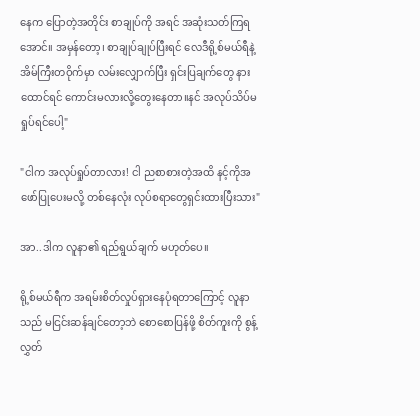နေက ပြောတဲ့အတိုင်း စာချုပ်ကို အရင် အဆုံးသတ်ကြရအောင်။ အမှန်တော့၊ စာချုပ်ချုပ်ပြီးရင် လေဒီရို့စ်မယ်ရီနဲ့ အိမ်ကြီးတဝိုက်မှာ လမ်းလျှောက်ပြီး ရှင်းပြချက်တွေ နားထောင်ရင် ကောင်းမလားလို့တွေးနေတာ။နင် အလုပ်သိပ်မရှုပ်ရင်ပေါ့"

"ငါက အလုပ်ရှုပ်တာလား! ငါ ညစာစားတဲ့အထိ နင့်ကိုအဖော်ပြုပေးမလို့ တစ်နေလုံး လုပ်စရာတွေရှင်းထားပြီးသား"

အာ..ဒါက လူနာ၏ ရည်ရွယ်ချက် မဟုတ်ပေ။

ရို့စ်မယ်ရီက အရမ်းစိတ်လှုပ်ရှားနေပုံရတာကြောင့် လူနာသည် မငြင်းဆန်ချင်တော့ဘဲ စောစောပြန်ဖို့ စိတ်ကူးကို စွန့်လွှတ်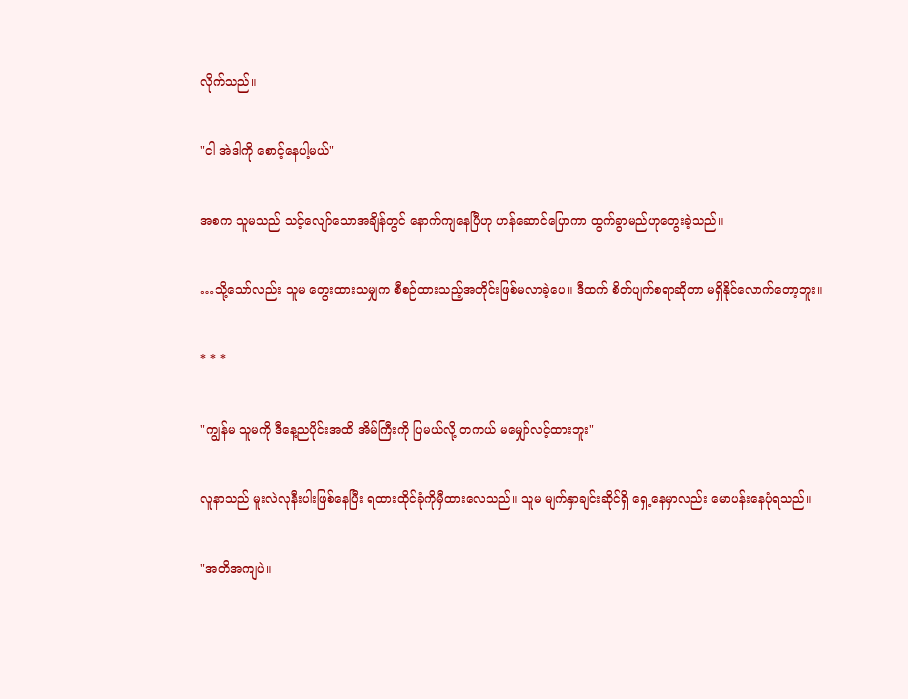လိုက်သည်။

"ငါ အဲဒါကို စောင့်နေပါ့မယ်"

အစက သူမသည် သင့်လျော်သောအချိန်တွင် နောက်ကျနေပြီဟု ဟန်ဆောင်ပြောကာ ထွက်ခွာမည်ဟုတွေးခဲ့သည်။

…သို့သော်လည်း သူမ တွေးထားသမျှက စီစဉ်ထားသည့်အတိုင်းဖြစ်မလာခဲ့ပေ။ ဒီထက် စိတ်ပျက်စရာဆိုတာ မရှိနိုင်လောက်တော့ဘူး။

* * *

"ကျွန်မ သူမကို ဒီနေ့ညပိုင်းအထိ အိမ်ကြီးကို ပြမယ်လို့ တကယ် မမျှော်လင့်ထားဘူး"

လူနာသည် မူးလဲလုနီးပါးဖြစ်နေပြီး ရထားထိုင်ခုံကိုမှီထားလေသည်။ သူမ မျက်နှာချင်းဆိုင်ရှိ ရှေ့နေမှာလည်း မောပန်းနေပုံရသည်။

"အတိအကျပဲ။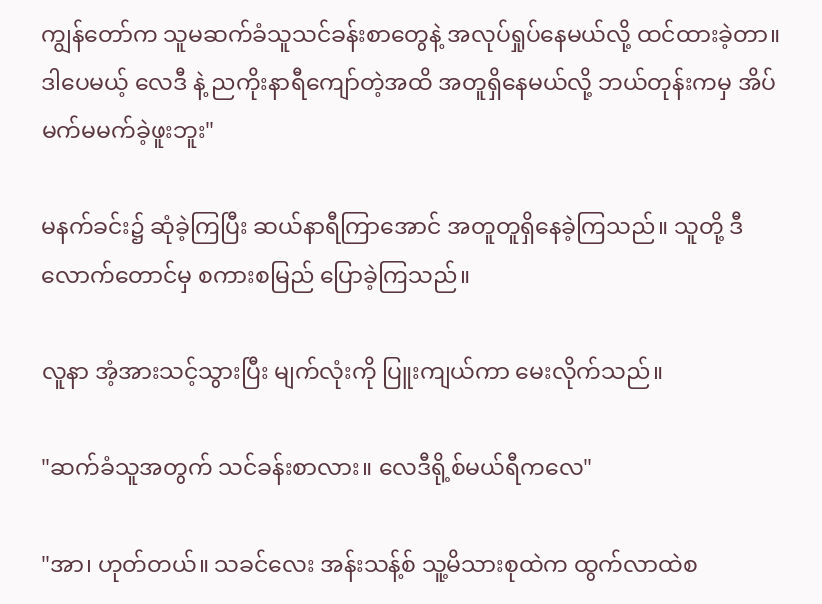ကျွန်တော်က သူမဆက်ခံသူသင်ခန်းစာတွေနဲ့ အလုပ်ရှုပ်နေမယ်လို့ ထင်ထားခဲ့တာ။ ဒါပေမယ့် လေဒီ နဲ့ ညကိုးနာရီကျော်တဲ့အထိ အတူရှိနေမယ်လို့ ဘယ်တုန်းကမှ အိပ်မက်မမက်ခဲ့ဖူးဘူး"

မနက်ခင်း၌ ဆုံခဲ့ကြပြီး ဆယ်နာရီကြာအောင် အတူတူရှိနေခဲ့ကြသည်။ သူတို့ ဒီလောက်တောင်မှ စကားစမြည် ပြောခဲ့ကြသည်။

လူနာ အံ့အားသင့်သွားပြီး မျက်လုံးကို ပြူးကျယ်ကာ မေးလိုက်သည်။

"ဆက်ခံသူအတွက် သင်ခန်းစာလား။ လေဒီရို့စ်မယ်ရီကလေ"

"အာ၊ ဟုတ်တယ်။ သခင်လေး အန်းသန့်စ် သူ့မိသားစုထဲက ထွက်လာထဲစ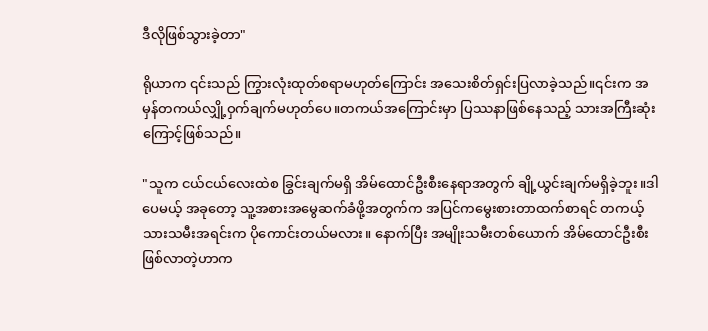ဒီလိုဖြစ်သွားခဲ့တာ"

ရိုယာက ၎င်းသည် ကြွားလုံးထုတ်စရာမဟုတ်ကြောင်း အသေးစိတ်ရှင်းပြလာခဲ့သည်။၎င်းက အမှန်တကယ်လျှို့ဝှက်ချက်မဟုတ်ပေ။တကယ်အကြောင်းမှာ ပြဿနာဖြစ်နေသည့် သားအကြီးဆုံးကြောင့်ဖြစ်သည်။

"သူက ငယ်ငယ်လေးထဲစ ခြွင်းချက်မရှိ အိမ်ထောင်ဦးစီးနေရာအတွက် ချို့ယွင်းချက်မရှိခဲ့ဘူး။ဒါပေမယ့် အခုတော့ သူ့အစားအမွေဆက်ခံဖို့အတွက်က အပြင်ကမွေးစားတာထက်စာရင် တကယ့်သားသမီးအရင်းက ပိုကောင်းတယ်မလား။ နောက်ပြီး အမျိုးသမီးတစ်ယောက် အိမ်ထောင်ဦးစီးဖြစ်လာတဲ့ဟာက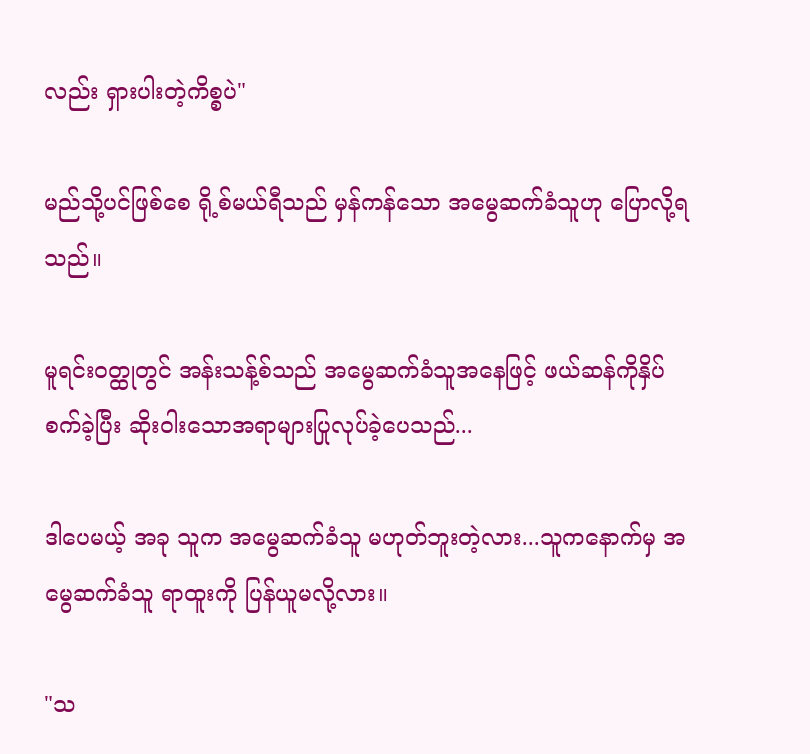လည်း ရှားပါးတဲ့ကိစ္စပဲ"

မည်သို့ပင်ဖြစ်စေ ရို့စ်မယ်ရီသည် မှန်ကန်သော အမွေဆက်ခံသူဟု ပြောလို့ရသည်။

မူရင်းဝတ္ထုတွင် အန်းသန့်စ်သည် အမွေဆက်ခံသူအနေဖြင့် ဖယ်ဆန်ကိုနှိပ်စက်ခဲ့ပြီး ဆိုးဝါးသောအရာများပြုလုပ်ခဲ့ပေသည်...

ဒါပေမယ့် အခု သူက အမွေဆက်ခံသူ မဟုတ်ဘူးတဲ့လား...သူကနောက်မှ အမွေဆက်ခံသူ ရာထူးကို ပြန်ယူမလို့လား။

"သ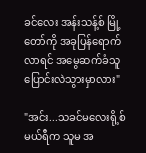ခင်လေး အန်းသန့်စ် မြို့တော်ကို အခုပြန်ရောက်လာရင် အမွေဆက်ခံသူ ပြောင်းလဲသွားမှာလား"

"အင်း...သခင်မလေးရို့စ်မယ်ရီက သူမ အ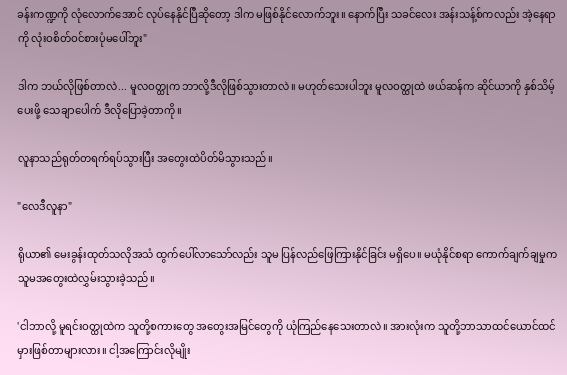ခန်းကဏ္ဍကို လုံလောက်အောင် လုပ်နေနိုင်ပြီဆိုတော့ ဒါက ‌မဖြစ်နိုင်လောက်ဘူး။ နောက်ပြီး သခင်လေး အန်းသန့်စ်ကလည်း အဲ့နေရာကို လုံးဝစိတ်ဝင်စားပုံမပေါ်ဘူး"

ဒါက ဘယ်လိုဖြစ်တာလဲ... မူလဝတ္ထုက ဘာလို့ဒီလိုဖြစ်သွားတာလဲ။ မဟုတ်သေးပါဘူး မူလဝတ္ထုထဲ ဖယ်ဆန်က ဆိုင်ယာကို နှစ်သိမ့်ပေးဖို့ သေချာပေါက် ဒီလိုပြောခဲ့တာကို။

လူနာသည်ရုတ်တရက်ရပ်သွားပြီး အတွေးထဲပိတ်မိသွားသည်။

"လေဒီလူနာ"

ရိုယာ၏ မေးခွန်းထုတ်သလိုအသံ ထွက်ပေါ်လာသော်လည်း သူမ ပြန်လည်ဖြေကြားနိုင်ခြင်း မရှိပေ။ မယုံနိုင်စရာ ကောက်ချက်ချမှုက သူမအတွေးထဲလွှမ်းသွားခဲ့သည်။

'ငါဘာလို့ မူရင်းဝတ္ထုထဲက သူတို့စကားတွေ အတွေးအမြင်တွေကို ယုံကြည်နေသေးတာလဲ။ အားလုံးက သူတို့ဘာသာထင်ယောင်ထင်မှားဖြစ်တာများလား။ ငါ့အကြောင်းလိုမျိုး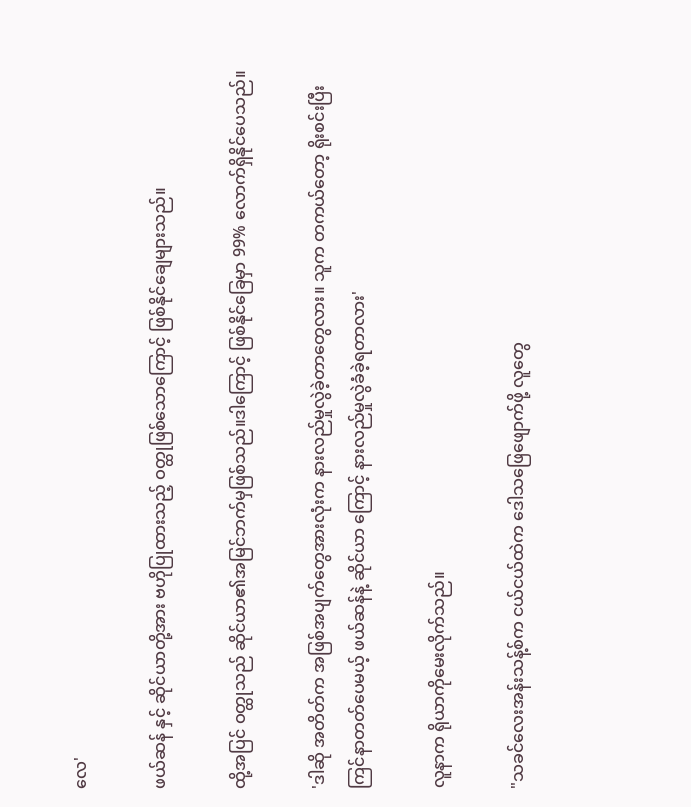လေ'

ဖယ်ဆန် နှင့် ဆိုင်ယာတို့အား ဗဟိုပြုထားသည့် ဝတ္ထုဖြစ်သောကြောင့် ဖြစ်နိုင်ချေများသည်။

ထို့အပြင် ဝတ္ထုသည် ဆိုင်ယာ၏အမြင်ဘက်မှဖြစ်သည်။ဒါကြောင့် ဖြစ်နိုင်ခြေမှာ 99% လောက်ရှိနိုင်ပေသည်။

'ဒါဆို အတိတ်က အဖြစ်အပျက်တွေအားလုံးက နားလည်မှုလွဲခဲ့တာတွေလား။ သူက တကယ်တော့ ရိုးစင်းပြီး ကြင်နာတတ်ပေမယ့် ဖယ်ဆန်နဲ့ ဆိုင်ယာ ကြောင့် နားလည်မှုလွဲခံခဲ့ရတာလား'

လူနာက ရိုယာကိုမေးလိုက်သည်။

"သခင်လေးအန်းသန့်စ်က ငယ်ငယ်ထဲက ဒေါသဖြေဖျောက်ဖို့ လူတွေ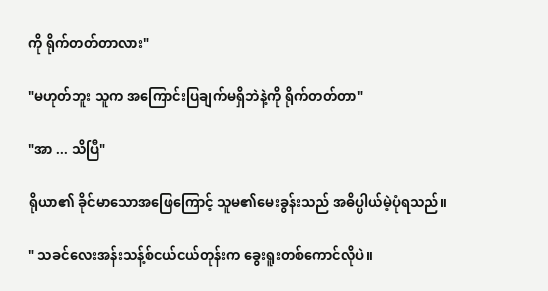ကို ရိုက်တတ်တာလား"

"မဟုတ်ဘူး သူက အကြောင်းပြချက်မရှိဘဲနဲ့ကို ရိုက်တတ်တာ"

"အာ ... သိပြီ"

ရိုယာ၏ ခိုင်မာသောအဖြေကြောင့် သူမ၏မေးခွန်းသည် အဓိပ္ပါယ်မဲ့ပုံရသည်။

" သခင်လေးအန်းသန့်စ်ငယ်ငယ်တုန်းက ခွေးရူးတစ်ကောင်လိုပဲ။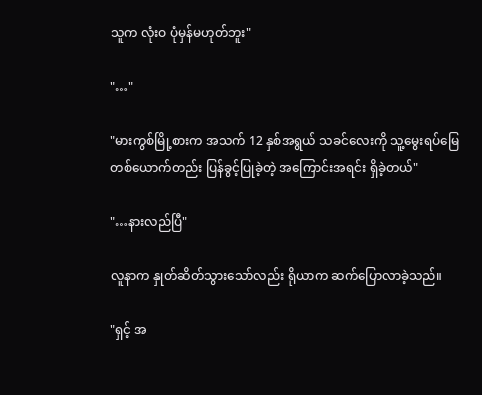သူက လုံးဝ ပုံမှန်မဟုတ်ဘူး"

"…"

"မားကွစ်မြို့စားက အသက် 12 နှစ်အရွယ် သခင်လေးကို သူ့မွေးရပ်မြေ တစ်ယောက်တည်း ပြန်ခွင့်ပြုခဲ့တဲ့ အကြောင်းအရင်း ရှိခဲ့တယ်"

"…နားလည်ပြီ"

လူနာက နှုတ်ဆိတ်သွားသော်လည်း ရိုယာက ဆက်ပြောလာခဲ့သည်။

"ရှင့် အ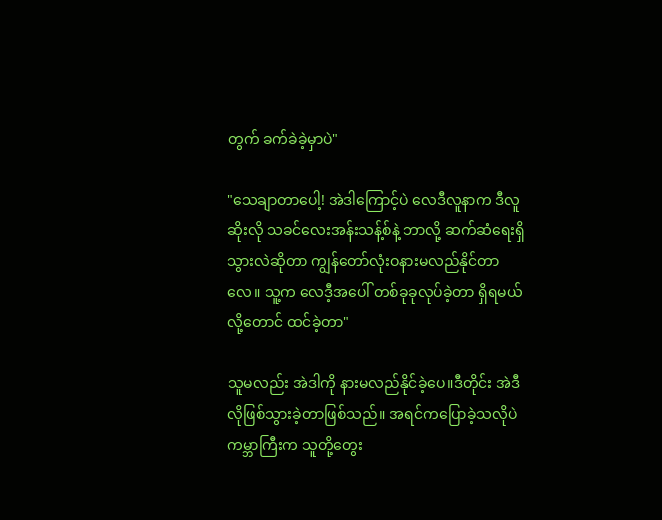တွက် ခက်ခဲခဲ့မှာပဲ"

"သေချာတာပေါ့! အဲဒါကြောင့်ပဲ လေဒီလူနာက ဒီလူဆိုးလို သခင်လေးအန်းသန့်စ်နဲ့ ဘာလို့ ဆက်ဆံရေးရှိသွားလဲဆိုတာ ကျွန်တော်လုံးဝနားမလည်နိုင်တာလေ။ သူ့က လေဒီ့အပေါ် တစ်ခုခုလုပ်ခဲ့တာ ရှိရမယ်လို့တောင် ထင်ခဲ့တာ"

သူမလည်း အဲဒါကို နားမလည်နိုင်ခဲ့ပေ။ဒီတိုင်း အဲဒီလိုဖြစ်သွားခဲ့တာဖြစ်သည်။ အရင်ကပြောခဲ့သလိုပဲ ကမ္ဘာကြီးက သူတို့တွေး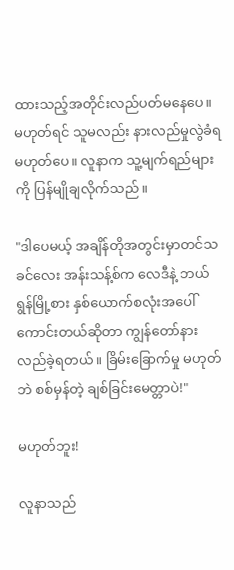ထားသည့်အတိုင်းလည်ပတ်မနေပေ။ မဟုတ်ရင် သူမလည်း နားလည်မှုလွဲခံရ မဟုတ်ပေ။ လူနာက သူ့မျက်ရည်များကို ပြန်မျိုချလိုက်သည်။

"ဒါပေမယ့် အချိန်တိုအတွင်းမှာတင်သခင်လေး အန်းသန့်စ်က လေဒီနဲ့ ဘယ်ရွန်မြို့စား နှစ်ယောက်စလုံးအပေါ် ကောင်းတယ်ဆိုတာ ကျွန်တော်နားလည်ခဲ့ရတယ်။ ခြိမ်းခြောက်မှု မဟုတ်ဘဲ စစ်မှန်တဲ့ ချစ်ခြင်းမေတ္တာပဲ!"

မဟုတ်ဘူး!

လူနာသည်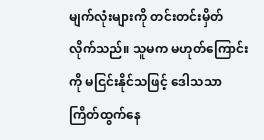မျက်လုံးများကို တင်းတင်းမှိတ်လိုက်သည်။ သူမက မဟုတ်ကြောင်းကို မငြင်းနိုင်သဖြင့် ဒေါသသာကြိတ်ထွက်နေ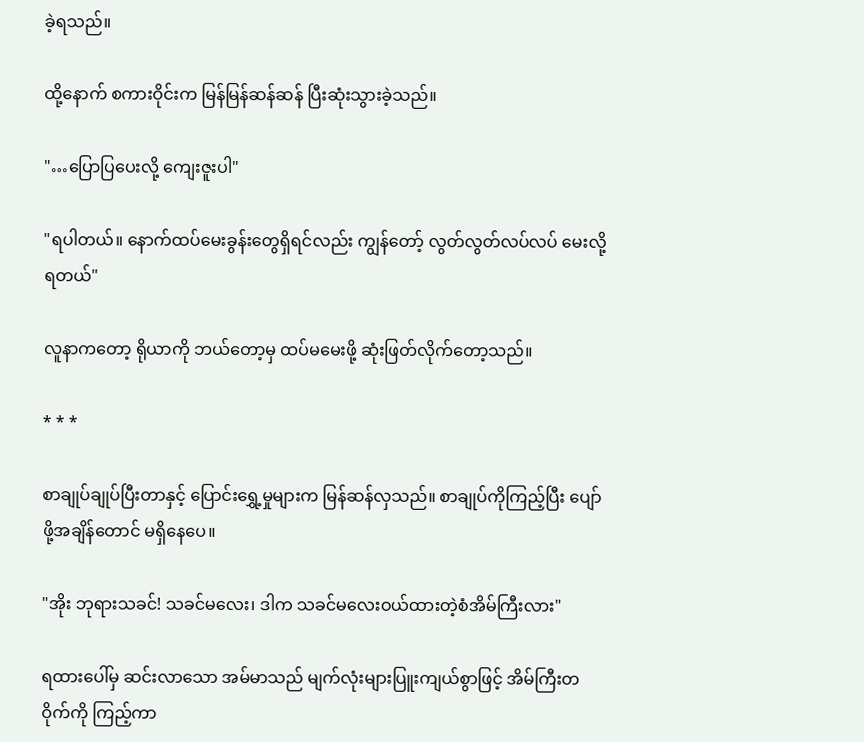ခဲ့ရသည်။

ထို့နောက် စကားဝိုင်းက မြန်မြန်ဆန်ဆန် ပြီးဆုံးသွားခဲ့သည်။

"…ပြောပြပေးလို့ ကျေးဇူးပါ"

"ရပါတယ်။ နောက်ထပ်မေးခွန်းတွေရှိရင်လည်း ကျွန်တော့် လွတ်လွတ်လပ်လပ် မေးလို့ရတယ်"

လူနာကတော့ ရိုယာကို ဘယ်တော့မှ ထပ်မမေးဖို့ ဆုံးဖြတ်လိုက်တော့သည်။

* * *

စာချုပ်ချုပ်ပြီးတာနှင့် ပြောင်းရွှေ့မှုများက မြန်ဆန်‌လှသည်။ စာချုပ်ကိုကြည့်ပြီး ပျော်ဖို့အချိန်တောင် မရှိနေပေ။

"အိုး ဘုရားသခင်! သခင်မလေး၊ ဒါက သခင်မလေးဝယ်ထားတဲ့စံအိမ်ကြီးလား"

ရထားပေါ်မှ ဆင်းလာသော အမ်မာသည် မျက်လုံးများပြူးကျယ်စွာဖြင့် အိမ်ကြီးတဝိုက်ကို ကြည့်ကာ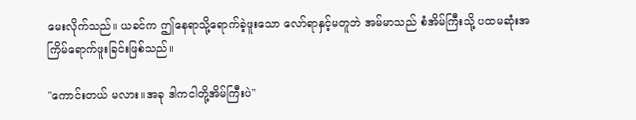မေးလိုက်သည်။ ယခင်က ဤနေရာသို့ရောက်ခဲ့ဖူးသော လော်ရာနှင့်မတူဘဲ အမ်မာသည် စံအိမ်ကြီးသို့ ပထမဆုံးအကြိမ်ရောက်ဖူးခြင်းဖြစ်သည်။

"ကောင်းတယ် မလား။အခု ဒါကငါတို့အိမ်ကြီးပဲ"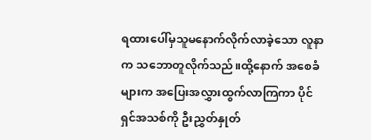ရထားပေါ်မှသူမနောက်လိုက်လာခဲ့သော လူနာက သဘောတူလိုက်သည်။ထို့နောက် အစေခံများက အပြေးအလွှားထွက်လာကြကာ ပိုင်ရှင်အသစ်ကို ဦးညွှတ်နှုတ်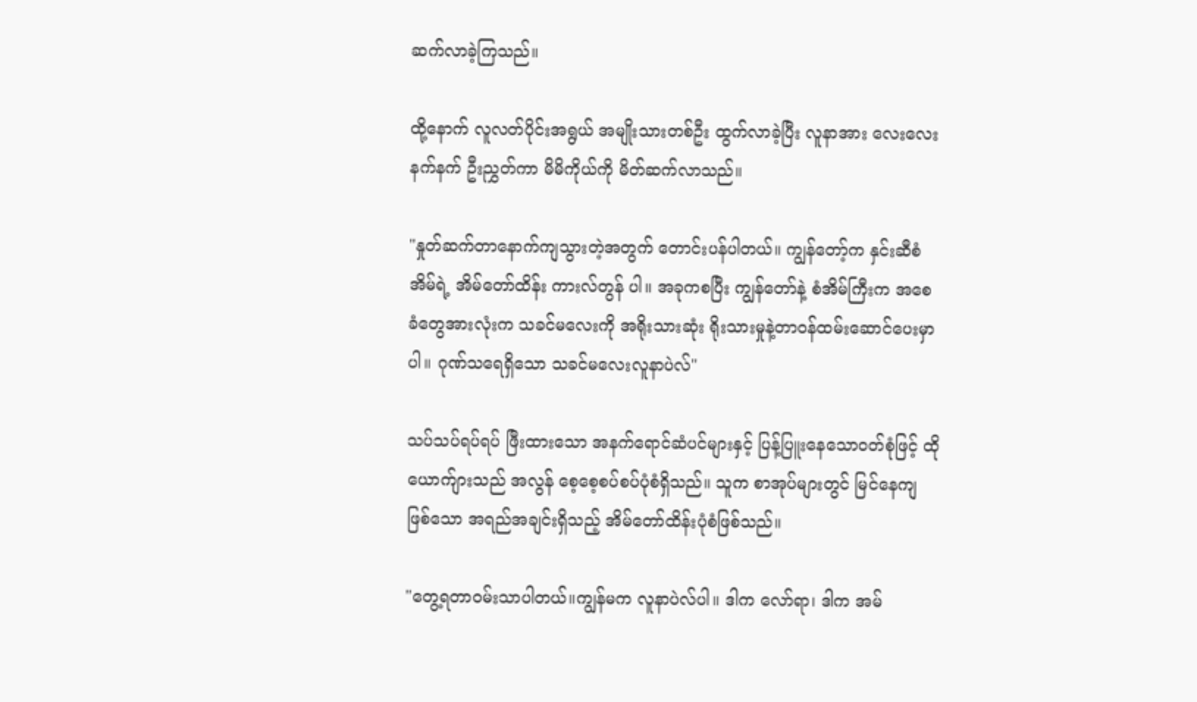ဆက်လာခဲ့ကြသည်။

ထို့နောက် လူလတ်ပိုင်းအရွယ် အမျိုးသားတစ်ဦး ထွက်လာခဲ့ပြီး လူနာအား လေးလေးနက်နက် ဦးညွှတ်ကာ မိမိကိုယ်ကို မိတ်ဆက်လာသည်။

"နှုတ်ဆက်တာနောက်ကျသွားတဲ့အတွက် တောင်းပန်ပါတယ်။ ကျွန်တော့်က နှင်းဆီစံအိမ်ရဲ့ အိမ်တော်ထိန်း ကားလ်တွန် ပါ။ အခုကစပြီး ကျွန်တော်နဲ့ စံအိမ်ကြီးက အစေခံတွေအားလုံးက သခင်မလေးကို အရိုးသားဆုံး ရိုးသားမှုနဲ့တာဝန်ထမ်းဆောင်ပေးမှာပါ။ ဂုဏ်သရေရှိသော သခင်မလေးလူနာပဲလ်"

သပ်သပ်ရပ်ရပ် ဖြီးထားသော အနက်ရောင်ဆံပင်များနှင့် ပြန့်ပြူးနေသော၀တ်စုံဖြင့် ထိုယောက်ျားသည် အလွန် စေ့စေ့စပ်စပ်ပုံစံရှိသည်။ သူက စာအုပ်များတွင် မြင်နေကျဖြစ်သော အရည်အချင်းရှိသည့် အိမ်တော်ထိန်းပုံစံဖြစ်သည်။

"တွေ့ရတာဝမ်းသာပါတယ်။ကျွန်မက လူနာပဲလ်ပါ။ ဒါက လော်ရာ၊ ဒါက အမ်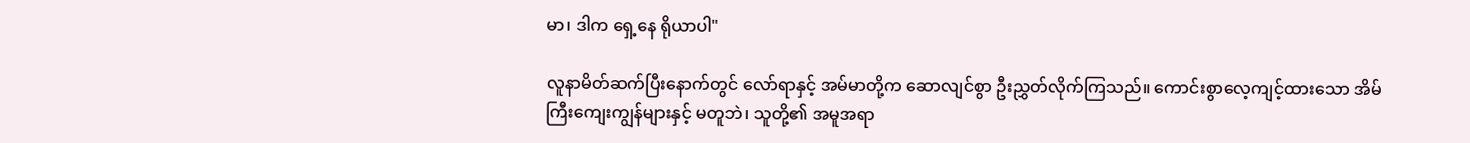မာ၊ ဒါက ရှေ့နေ ရိုယာပါ"

လူနာမိတ်ဆက်ပြီးနောက်တွင် လော်ရာနှင့် အမ်မာတို့က ဆောလျင်စွာ ဦးညွှတ်လိုက်ကြသည်။ ကောင်းစွာလေ့ကျင့်ထားသော အိမ်ကြီးကျေးကျွန်များနှင့် မတူဘဲ၊ သူတို့၏ အမူအရာ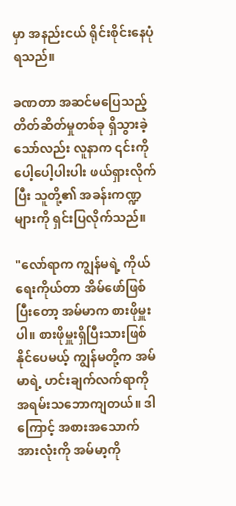မှာ အနည်းငယ် ရိုင်းစိုင်းနေပုံရသည်။

ခဏတာ အဆင်မပြေသည့် တိတ်ဆိတ်မှုတစ်ခု ရှိသွားခဲ့သော်လည်း လူနာက ၎င်းကို ပေါ့ပေါ့ပါးပါး ဖယ်ရှားလိုက်ပြီး သူတို့၏ အခန်းကဏ္ဍများကို ရှင်းပြလိုက်သည်။

"လော်ရာက ကျွန်မရဲ့ ကိုယ်ရေးကိုယ်တာ အိမ်ဖော်ဖြစ်ပြီးတော့ အမ်မာက စားဖိုမှူးပါ။ စားဖိုမှူးရှိပြီးသားဖြစ်နိုင်ပေမယ့် ကျွန်မတို့က အမ်မာရဲ့ ဟင်းချက်လက်ရာကို အရမ်းသဘောကျတယ်။ ဒါကြောင့် အစားအသောက်အားလုံးကို အမ်မာ့ကို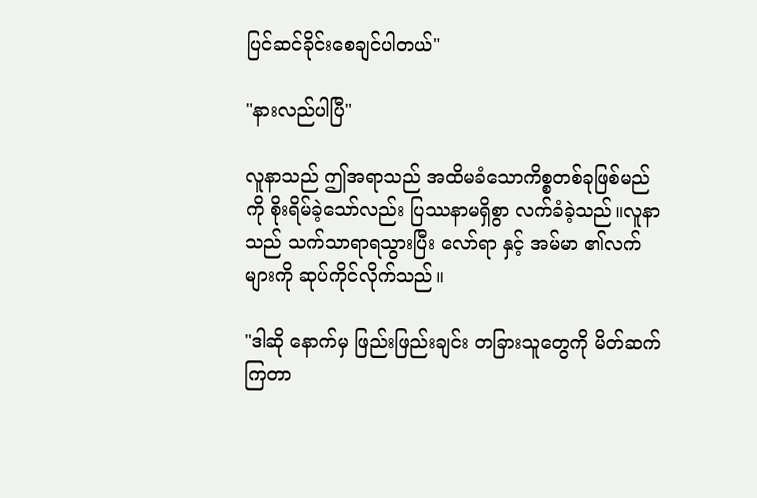ပြင်ဆင်ခိုင်းစေချင်ပါတယ်"

"နားလည်ပါပြီ"

လူနာသည် ဤအရာသည် အထိမခံသောကိစ္စတစ်ခုဖြစ်မည်ကို စိုးရိမ်ခဲ့သော်လည်း ပြဿနာမရှိစွာ လက်ခံခဲ့သည်။လူနာသည် သက်သာရာရသွားပြီး လော်ရာ နှင့် အမ်မာ ၏လက်များကို ဆုပ်ကိုင်လိုက်သည်။

"ဒါဆို နောက်မှ ဖြည်းဖြည်းချင်း တခြားသူတွေကို မိတ်ဆက်ကြတာ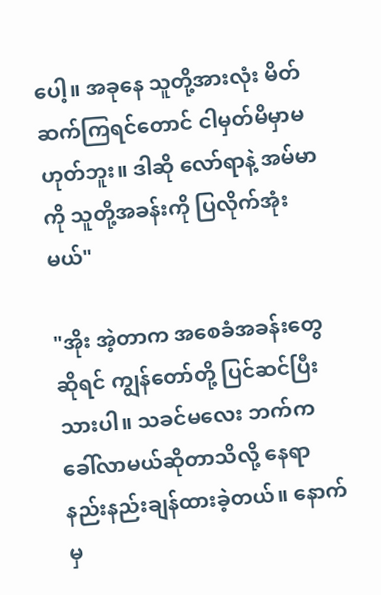ပေါ့။ အခုနေ သူတို့အားလုံး မိတ်ဆက်ကြရင်တောင် ငါမှတ်မိမှာမဟုတ်ဘူး။ ဒါဆို လော်ရာနဲ့ အမ်မာကို သူတို့အခန်းကို ပြလိုက်အုံးမယ်"

"အိုး အဲ့တာက အစေခံအခန်းတွေဆိုရင် ကျွန်တော်တို့ ပြင်ဆင်ပြီးသားပါ။ သခင်မလေး ဘက်ကခေါ်လာမယ်ဆိုတာသိလို့ နေရာနည်းနည်းချန်ထားခဲ့တယ်။ နောက်မှ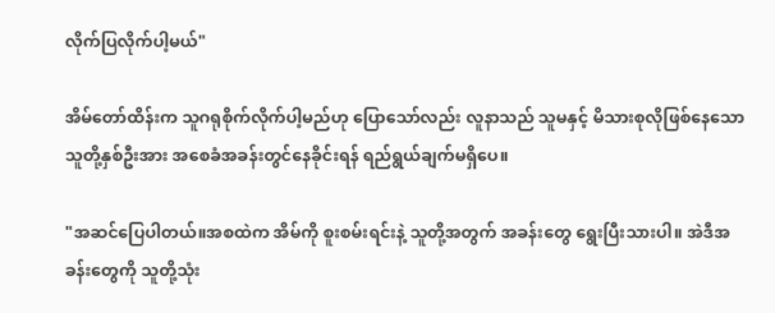လိုက်ပြလိုက်ပါ့မယ်"

အိမ်တော်ထိန်းက သူဂရုစိုက်လိုက်ပါ့မည်ဟု ပြောသော်လည်း လူနာသည် သူမနှင့် မိသားစုလိုဖြစ်နေသော သူတို့နှစ်ဦးအား အစေခံအခန်းတွင်နေခိုင်းရန် ရည်ရွယ်ချက်မရှိပေ။

"အဆင်ပြေပါတယ်။အစထဲက အိမ်ကို စူးစမ်းရင်းနဲ့ သူတို့အတွက် အခန်းတွေ ရွေးပြီးသားပါ။ အဲဒီအခန်းတွေကို သူတို့သုံး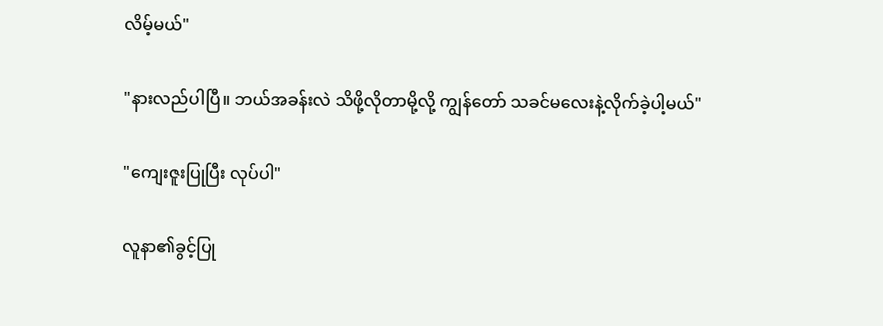လိမ့်မယ်"

"နားလည်ပါပြီ။ ဘယ်အခန်းလဲ သိဖို့လိုတာမို့လို့ ကျွန်တော် သခင်မလေးနဲ့လိုက်ခဲ့ပါ့မယ်"

"ကျေးဇူးပြုပြီး လုပ်ပါ"

လူနာ၏ခွင့်ပြု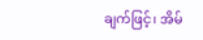ချက်ဖြင့်၊ အိမ်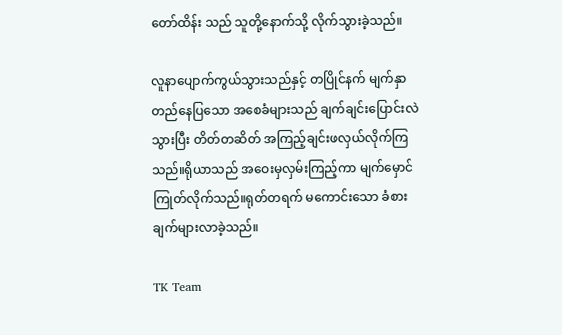တော်ထိန်း သည် သူတို့နောက်သို့ လိုက်သွားခဲ့သည်။

လူနာပျောက်ကွယ်သွားသည်နှင့် တပြိုင်နက် မျက်နှာတည်နေပြသော အစေခံများသည် ချက်ချင်းပြောင်းလဲသွားပြီး တိတ်တဆိတ် အကြည့်ချင်းဖလှယ်လိုက်ကြသည်။ရိုယာသည် အဝေးမှလှမ်းကြည့်ကာ မျက်မှောင်ကြုတ်လိုက်သည်။ရုတ်တရက် မကောင်းသော ခံစားချက်များလာခဲ့သည်။

TK Team